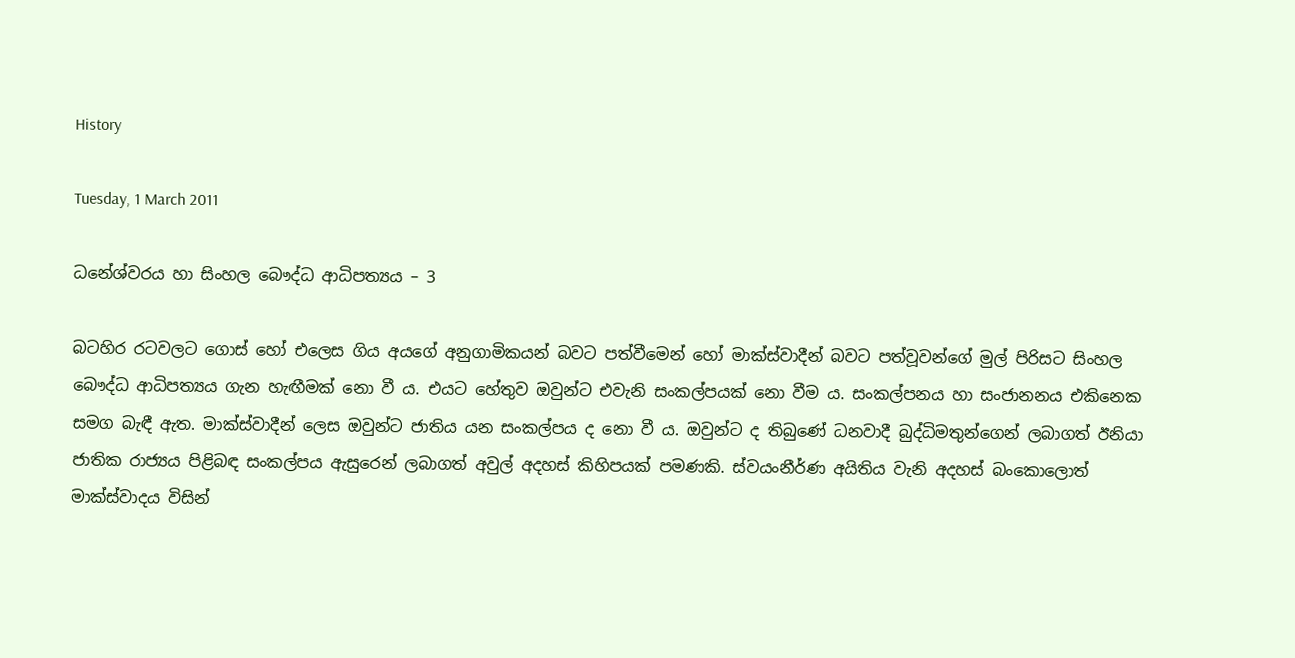History

Tuesday, 1 March 2011

ධනේශ්වරය හා සිංහල බෞද්ධ ආධිපත්‍යය – 3

බටහිර රටවලට ගොස් හෝ එලෙස ගිය අයගේ අනුගාමිකයන් බවට පත්වීමෙන් හෝ මාක්ස්වාදීන් බවට පත්වූවන්ගේ මුල් පිරිසට සිංහල බෞද්ධ ආධිපත්‍යය ගැන හැඟීමක් නො වී ය. එයට හේතුව ඔවුන්ට එවැනි සංකල්පයක් නො වීම ය. සංකල්පනය හා සංජානනය එකිනෙක සමග බැඳී ඇත. මාක්ස්වාදීන් ලෙස ඔවුන්ට ජාතිය යන සංකල්පය ද නො වී ය. ඔවුන්ට ද තිබුණේ ධනවාදී බුද්ධිමතුන්ගෙන් ලබාගත් ඊනියා ජාතික රාජ්‍යය පිළිබඳ සංකල්පය ඇසුරෙන් ලබාගත් අවුල් අදහස් කිහිපයක් පමණකි. ස්වයංනීර්ණ අයිතිය වැනි අදහස් බංකොලොත් මාක්ස්වාදය විසින්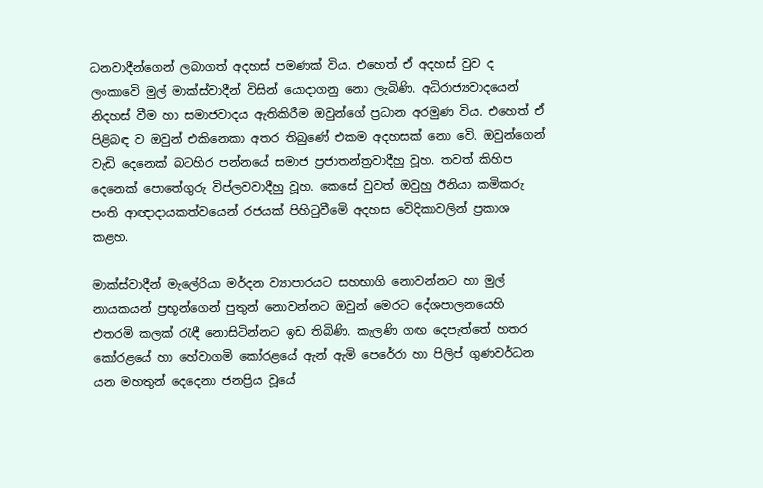ධනවාදීන්ගෙන් ලබාගත් අදහස් පමණක් විය. එහෙත් ඒ අදහස් වුව ද ලංකාවෙි මුල් මාක්ස්වාදීන් විසින් යොදාගනු නො ලැබිණි. අධිරාජ්‍යවාදයෙන් නිදහස් වීම හා සමාජවාදය ඇතිකිරීම ඔවුන්ගේ ප්‍රධාන අරමුණ විය. එහෙත් ඒ පිළිබඳ ව ඔවුන් එකිනෙකා අතර තිබුණේ එකම අදහසක් නො වෙි. ඔවුන්ගෙන් වැඩි දෙනෙක් බටහිර පන්නයේ සමාජ ප්‍රජාතන්ත්‍රවාදීහු වූහ. තවත් කිහිප දෙනෙක් පොතේගුරු විප්ලවවාදීහු වූහ. කෙසේ වුවත් ඔවුහු ඊනියා කමිකරු පංති ආඥාදායකත්වයෙන් රජයක් පිහිටුවීමෙි අදහස වෙිදිකාවලින් ප්‍රකාශ කළහ.

මාක්ස්වාදීන් මැලේරියා මර්දන ව්‍යාපාරයට සහභාගි නොවන්නට හා මුල් නායකයන් ප්‍රභූන්ගෙන් පුතුන් නොවන්නට ඔවුන් මෙරට දේශපාලනයෙහි එතරමි කලක් රැඳී නොසිටින්නට ඉඩ තිබිණි. කැලණි ගඟ දෙපැත්තේ හතර කෝරළයේ හා හේවාගමි කෝරළයේ ඇන් ඇමි පෙරේරා හා පිලිප් ගුණවර්ධන යන මහතුන් දෙදෙනා ජනප්‍රිය වූයේ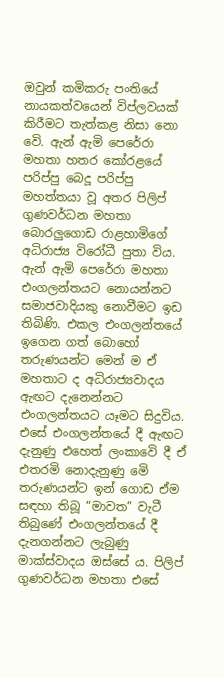ඔවුන් කමිකරු පංතියේ නායකත්වයෙන් විප්ලවයක් කිරීමට තැත්කළ නිසා නො වෙි. ඇන් ඇමි පෙරේරා මහතා හතර කෝරළයේ පරිප්පු බෙදූ පරිප්පු මහත්තයා වූ අතර පිලිප් ගුණවර්ධන මහතා බොරලුගොඩ රාළහාමිගේ අධිරාජ්‍ය විරෝධී පුතා විය. ඇන් ඇමි පෙරේරා මහතා එංගලන්තයට නොයන්නට සමාජවාදියකු නොවීමට ඉඩ තිබිණි. එකල එංගලන්තයේ ඉගෙන ගත් බොහෝ තරුණයන්ට මෙන් ම ඒ මහතාට ද අධිරාජ්‍යවාදය ඇඟට දැනෙන්නට එංගලන්තයට යෑමට සිදුවිය. එසේ එංගලන්තයේ දී ඇඟට දැනුණු එහෙත් ලංකාවෙි දී ඒ එතරමි නොදැනුණු මෙි තරුණයන්ට ඉන් ගොඩ ඒම සඳහා තිබූ “මාවත” වැටී තිබුණේ එංගලන්තයේ දී දැනගන්නට ලැබුණු මාක්ස්වාදය ඔස්සේ ය. පිලිප් ගුණවර්ධන මහතා එසේ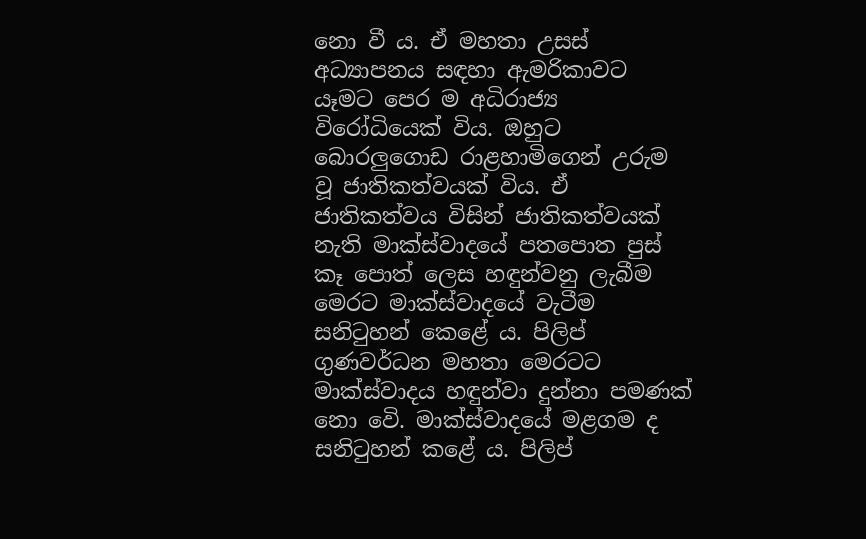නො වී ය. ඒ මහතා උසස් අධ්‍යාපනය සඳහා ඇමරිකාවට යෑමට පෙර ම අධිරාජ්‍ය විරෝධියෙක් විය. ඔහුට බොරලුගොඩ රාළහාමිගෙන් උරුම වූ ජාතිකත්වයක් විය. ඒ ජාතිකත්වය විසින් ජාතිකත්වයක් නැති මාක්ස්වාදයේ පතපොත පුස් කෑ පොත් ලෙස හඳුන්වනු ලැබීම මෙරට මාක්ස්වාදයේ වැටීම සනිටුහන් කෙළේ ය. පිලිප් ගුණවර්ධන මහතා මෙරටට මාක්ස්වාදය හඳුන්වා දුන්නා පමණක් නො වෙි. මාක්ස්වාදයේ මළගම ද සනිටුහන් කළේ ය. පිලිප්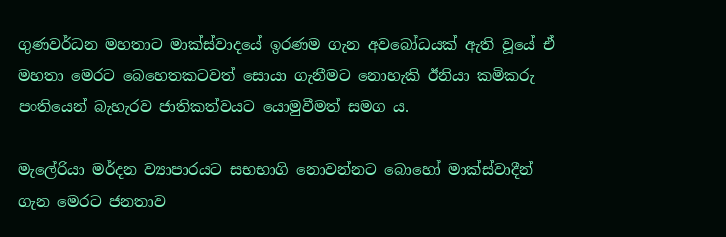ගුණවර්ධන මහතාට මාක්ස්වාදයේ ඉරණම ගැන අවබෝධයක් ඇති වූයේ ඒ මහතා මෙරට බෙහෙතකටවත් සොයා ගැනීමට නොහැකි ඊනියා කමිකරු පංතියෙන් බැහැරව ජාතිකත්වයට යොමුවීමත් සමග ය.

මැලේරියා මර්දන ව්‍යාපාරයට සභභාගි නොවන්නට බොහෝ මාක්ස්වාදීන් ගැන මෙරට ජනතාව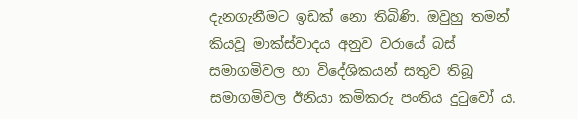දැනගැනීමට ඉඩක් නො තිබිණි. ඔවුහු තමන් කියවූ මාක්ස්වාදය අනුව වරායේ බස් සමාගමිවල හා විදේශිකයන් සතුව තිබූ සමාගමිවල ඊනියා කමිකරු පංතිය දුටුවෝ ය.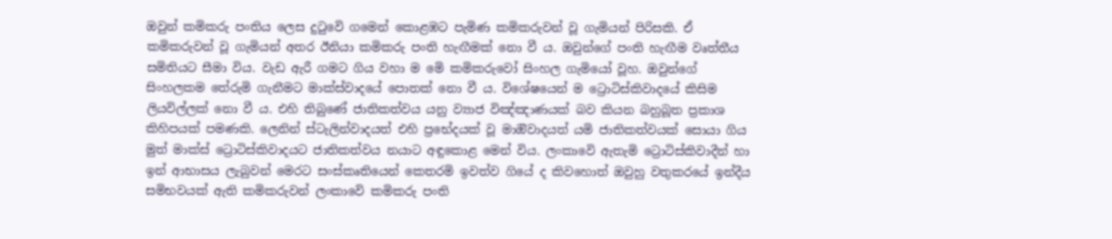ඔවුන් කමිකරු පංතිය ලෙස දුටුවෙි ගමෙන් කොළඹට පැමිණ කමිකරුවන් වූ ගැමියන් පිරිසකි. ඒ කමිකරුවන් වූ ගැමියන් අතර ඊනියා කමිකරු පංති හැඟීමක් නො වී ය. ඔවුන්ගේ පංති හැඟීම වෘත්තීය සමිතියට සීමා විය. වැඩ ඇරී ගමට ගිය වහා ම මෙි කමිකරුවෝ සිංහල ගැමියෝ වූහ. ඔවුන්ගේ සිංහලකම තේරුමි ගැනීමට මාක්ස්වාදයේ පොතක් නො වී ය. විශේෂයෙන් ම ට්‍රොටිස්කිවාදයේ කිසිම ලියවිල්ලක් නො වී ය. එහි තිබුණේ ජාතිකත්වය යනු ව්‍යාජ විඤ්ඤාණයක් බව කියන බහුබූත ප්‍රකාශ කිහිපයක් පමණකි. ලෙනින් ස්ටැලින්වාදයත් එහි ප්‍රභේදයක් වූ මාඔිවාදයත් යමි ජාතිකත්වයක් සොයා ගිය මුත් මාක්ස් ට්‍රොටිස්කිවාදයට ජාතිකත්වය නයාට අඳුකොළ මෙන් විය. ලංකාවෙි ඇතැමි ට්‍රොටිස්කිවාදීන් හා ඉන් ආභාසය ලැබුවන් මෙරට සංස්කෘතියෙන් කෙතරමි ඉවත්ව ගියේ ද කිවහොත් ඔවුහු වතුකරයේ ඉන්දීය සමිභවයක් ඇති කමිකරුවන් ලංකාවෙි කමිකරු පංති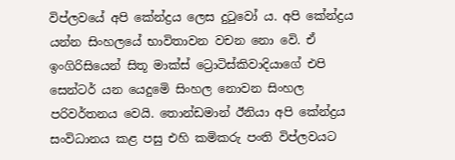විප්ලවයේ අපි කේන්ද්‍රය ලෙස දුටුවෝ ය. අපි කේන්ද්‍රය යන්න සිංහලයේ භාවිතාවන වචන නො වෙි. ඒ ඉංගිරිසියෙන් සිතූ මාක්ස් ට්‍රොටිස්කිවාදියාගේ එපි සෙන්ටර් යන යෙදුමෙි සිංහල නොවන සිංහල පරිවර්තනය වෙයි. තොන්ඩමාන් ඊනියා අපි කේන්ද්‍රය සංවිධානය කළ පසු එහි කමිකරු පංති විප්ලවයට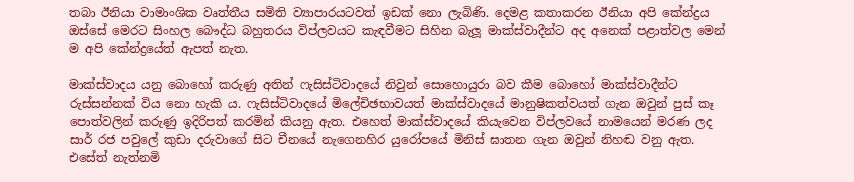තබා ඊනියා වාමාංශික වෘත්තීය සමිති ව්‍යාපාරයටවත් ඉඩක් නො ලැබිණි. දෙමළ කතාකරන ඊනියා අපි කේන්ද්‍රය ඔස්සේ මෙරට සිංහල බෞද්ධ බහුතරය විප්ලවයට කැඳවීමට සිහින බැලූ මාක්ස්වාදීන්ට අද අනෙක් පළාත්වල මෙන් ම අපි කේන්ද්‍රයේත් ඇපත් නැත.

මාක්ස්වාදය යනු බොහෝ කරුණු අතින් ෆැසිස්ටිවාදයේ නිවුන් සොහොයුරා බව කීම බොහෝ මාක්ස්වාදීන්ට රුස්සන්නක් විය නො හැකි ය. ෆැසිස්ටිවාදයේ මිලේචිඡභාවයත් මාක්ස්වාදයේ මානුෂිකත්වයත් ගැන ඔවුන් පුස් කෑ පොත්වලින් කරුණු ඉදිරිපත් කරමින් කියනු ඇත. එහෙත් මාක්ස්වාදයේ කියැවෙන විප්ලවයේ නාමයෙන් මරණ ලද සාර් රජ පවුලේ කුඩා දරුවාගේ සිට චීනයේ නැගෙනහිර යුරෝපයේ මිනිස් ඝාතන ගැන ඔවුන් නිහඬ වනු ඇත. එසේත් නැත්නමි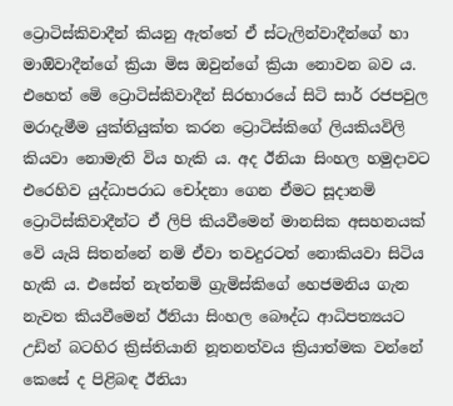ට්‍රොටිස්කිවාදීන් කියනු ඇත්තේ ඒ ස්ටැලින්වාදීන්ගේ හා මාඔිවාදීන්ගේ ක්‍රියා මිස ඔවුන්ගේ ක්‍රියා නොවන බව ය. එහෙත් මෙි ට්‍රොටිස්කිවාදීන් සිරභාරයේ සිටි සාර් රජපවුල මරාදැමීම යුක්තියුක්ත කරන ට්‍රොටිස්කිගේ ලියකියවිලි කියවා නොමැති විය හැකි ය. අද ඊනියා සිංහල හමුදාවට එරෙහිව යුද්ධාපරාධ චෝදනා ගෙන ඒමට සූදානමි ට්‍රොටිස්කිවාදීන්ට ඒ ලිපි කියවීමෙන් මානසික අසහනයක් වෙි යැයි සිතන්නේ නමි ඒවා තවදුරටත් නොකියවා සිටිය හැකි ය. එසේත් නැත්නමි ග්‍රැමිස්කිගේ හෙජමනිය ගැන නැවත කියවීමෙන් ඊනියා සිංහල බෞද්ධ ආධිපත්‍යයට උඩින් බටහිර ක්‍රිස්තියානි නූතනත්වය ක්‍රියාත්මක වන්නේ කෙසේ ද පිළිබඳ ඊනියා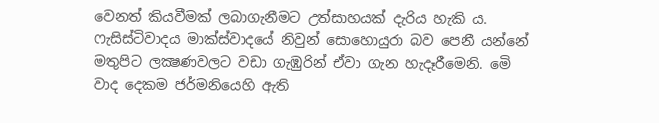වෙනත් කියවීමක් ලබාගැනීමට උත්සාහයක් දැරිය හැකි ය. ෆැසිස්ටිවාදය මාක්ස්වාදයේ නිවුන් සොහොයුරා බව පෙනී යන්නේ මතුපිට ලක්‍ෂණවලට වඩා ගැඹුරින් ඒවා ගැන හැදෑරීමෙනි. මෙි වාද දෙකම ජර්මනියෙහි ඇති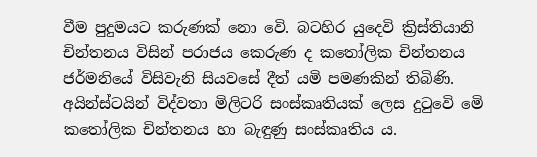වීම පුදුමයට කරුණක් නො වෙි. බටහිර යුදෙවි ක්‍රිස්තියානි චින්තනය විසින් පරාජය කෙරුණ ද කතෝලික චින්තනය ජර්මනියේ විසිවැනි සියවසේ දීත් යමි පමණකින් තිබිණි. අයින්ස්ටයින් විද්වතා මිලිටරි සංස්කෘතියක් ලෙස දුටුවෙි මෙි කතෝලික චින්තනය හා බැඳුණු සංස්කෘතිය ය.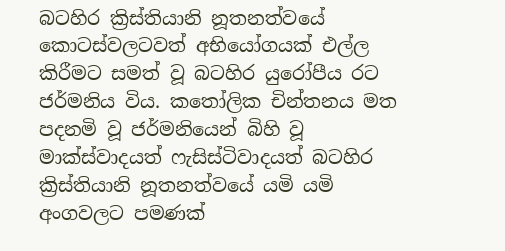බටහිර ක්‍රිස්තියානි නූතනත්වයේ කොටස්වලටවත් අභියෝගයක් එල්ල කිරීමට සමත් වූ බටහිර යුරෝපීය රට ජර්මනිය විය. කතෝලික චින්තනය මත පදනමි වූ ජර්මනියෙන් බිහි වූ මාක්ස්වාදයත් ෆැසිස්ටිවාදයත් බටහිර ක්‍රිස්තියානි නූතනත්වයේ යමි යමි අංගවලට පමණක්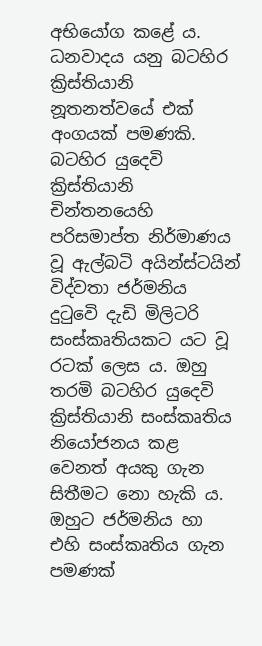අභියෝග කළේ ය. ධනවාදය යනු බටහිර ක්‍රිස්තියානි නූතනත්වයේ එක් අංගයක් පමණකි. බටහිර යුදෙවි ක්‍රිස්තියානි චින්තනයෙහි පරිසමාප්ත නිර්මාණය වූ ඇල්බටි අයින්ස්ටයින් විද්වතා ජර්මනිය දුටුවෙි දැඩි මිලිටරි සංස්කෘතියකට යට වූ රටක් ලෙස ය. ඔහු තරමි බටහිර යුදෙවි ක්‍රිස්තියානි සංස්කෘතිය නියෝජනය කළ වෙනත් අයකු ගැන සිතීමට නො හැකි ය. ඔහුට ජර්මනිය හා එහි සංස්කෘතිය ගැන පමණක්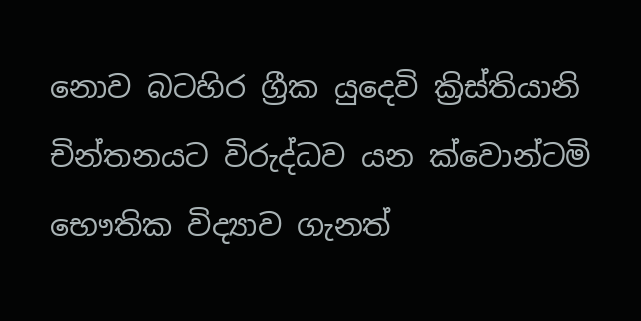නොව බටහිර ග්‍රීක යුදෙවි ක්‍රිස්තියානි චින්තනයට විරුද්ධව යන ක්වොන්ටමි භෞතික විද්‍යාව ගැනත්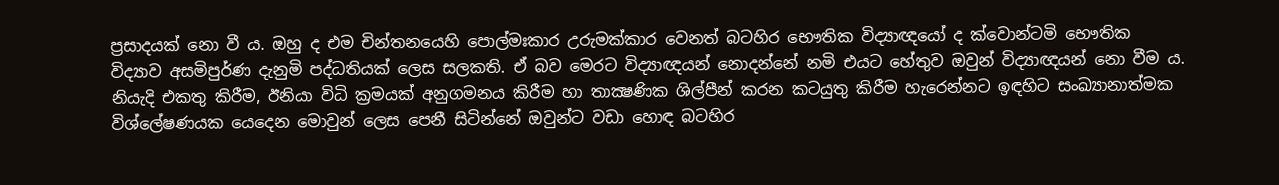ප්‍රසාදයක් නො වී ය. ඔහු ද එම චින්තනයෙහි පොල්මඃකාර උරුමක්කාර වෙනත් බටහිර භෞතික විද්‍යාඥයෝ ද ක්වොන්ටමි භෞතික විද්‍යාව අසමිපුර්ණ දැනුමි පද්ධතියක් ලෙස සලකති. ඒ බව මෙරට විද්‍යාඥයන් නොදන්නේ නමි එයට හේතුව ඔවුන් විද්‍යාඥයන් නො වීම ය. නියැදි එකතු කිරීම, ඊනියා විධි ක්‍රමයක් අනුගමනය කිරීම හා තාක්‍ෂණික ශිල්පීන් කරන කටයුතු කිරීම හැරෙන්නට ඉඳහිට සංඛ්‍යානාත්මක විශ්ලේෂණයක යෙදෙන මොවුන් ලෙස පෙනී සිටින්නේ ඔවුන්ට වඩා හොඳ බටහිර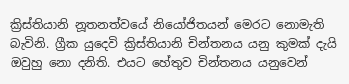ක්‍රිස්තියානි නූතනත්වයේ නියෝජිතයන් මෙරට නොමැති බැවිනි. ග්‍රීක යුදෙවි ක්‍රිස්තියානි චින්තනය යනු කුමක් දැයි ඔවුහු නො දනිති. එයට හේතුව චින්තනය යනුවෙන්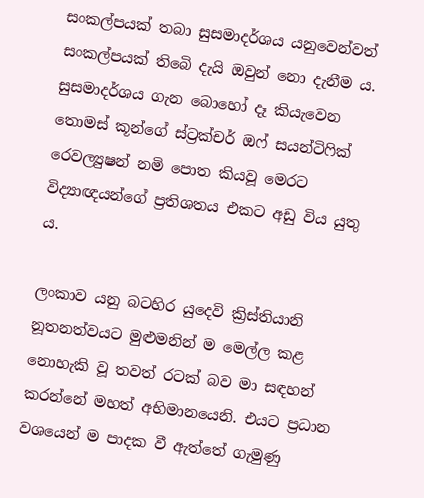සංකල්පයක් තබා සුසමාදර්ශය යනුවෙන්වත් සංකල්පයක් තිබෙි දැයි ඔවුන් නො දැනීම ය. සුසමාදර්ශය ගැන බොහෝ දෑ කියැවෙන තොමස් කූන්ගේ ස්ට්‍රක්චර් ඔෆ් සයන්ටිෆික් රෙවල්‍යුෂන් නමි පොත කියවූ මෙරට විද්‍යාඥයන්ගේ ප්‍රතිශතය එකට අඩු විය යුතු ය.

ලංකාව යනු බටහිර යුදෙවි ක්‍රිස්තියානි නූතනත්වයට මුළුමනින් ම මෙල්ල කළ නොහැකි වූ තවත් රටක් බව මා සඳහන් කරන්නේ මහත් අභිමානයෙනි. එයට ප්‍රධාන වශයෙන් ම පාදක වී ඇත්තේ ගැමුණු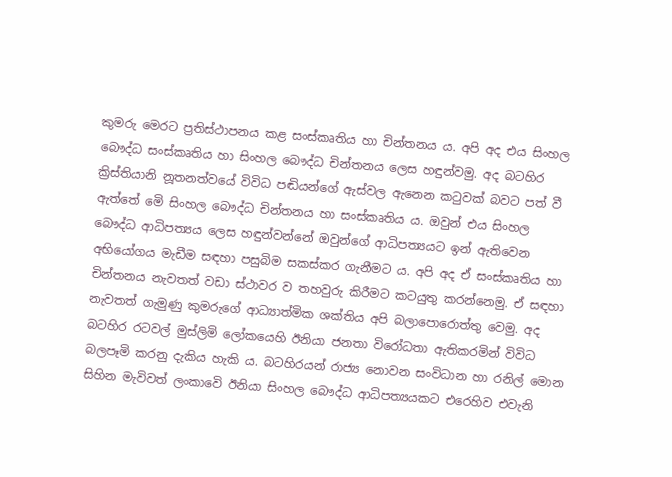කුමරු මෙරට ප්‍රතිස්ථාපනය කළ සංස්කෘතිය හා චින්තනය ය. අපි අද එය සිංහල බෞද්ධ සංස්කෘතිය හා සිංහල බෞද්ධ චින්තනය ලෙස හඳුන්වමු. අද බටහිර ක්‍රිස්තියානි නූතනත්වයේ විවිධ පඬියන්ගේ ඇස්වල ඇනෙන කටුවක් බවට පත් වී ඇත්තේ මෙි සිංහල බෞද්ධ චින්තනය හා සංස්කෘතිය ය. ඔවුන් එය සිංහල බෞද්ධ ආධිපත්‍යය ලෙස හඳුන්වන්නේ ඔවුන්ගේ ආධිපත්‍යයට ඉන් ඇතිවෙන අභියෝගය මැඩීම සඳහා පසුබිම සකස්කර ගැනීමට ය. අපි අද ඒ සංස්කෘතිය හා චින්තනය නැවතත් වඩා ස්ථාවර ව තහවුරු කිරීමට කටයුතු කරන්නෙමු. ඒ සඳහා නැවතත් ගැමුණු කුමරුගේ ආධ්‍යාත්මික ශක්තිය අපි බලාපොරොත්තු වෙමු. අද බටහිර රටවල් මුස්ලිමි ලෝකයෙහි ඊනියා ජනතා විරෝධතා ඇතිකරමින් විවිධ බලපෑමි කරනු දැකිය හැකි ය. බටහිරයන් රාජ්‍ය නොවන සංවිධාන හා රනිල් මොන සිහින මැවිවත් ලංකාවෙි ඊනියා සිංහල බෞද්ධ ආධිපත්‍යයකට එරෙහිව එවැනි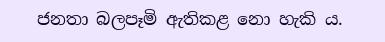ජනතා බලපෑමි ඇතිකළ නො හැකි ය.